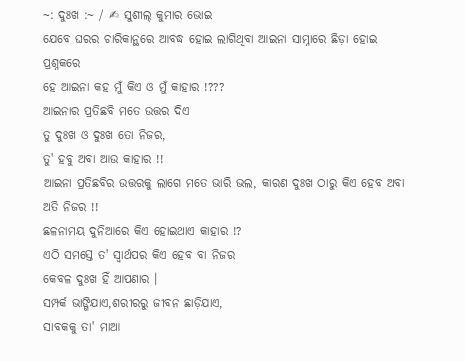~: ଦୁଃଖ :~ / ✍ ସୁଶୀଲ୍ କୁମାର ଭୋଇ
ଯେବେ ଘରର ଚାରିକାନ୍ଥରେ ଆବଦ୍ଧ ହୋଇ ଲାଗିଥିବା ଆଇନା ସାମ୍ନାରେ ଛିଡ଼ା ହୋଇ ପ୍ରଶ୍ନକରେ
ହେ ଆଇନା କହ ମୁଁ କିଏ ଓ ମୁଁ କାହାର !???
ଆଇନାର ପ୍ରତିଛବି ମତେ ଉତ୍ତର ଦିଏ
ତୁ ଦୁଃଖ ଓ ଦୁଃଖ ତୋ ନିଜର,
ତୁ' ହବୁ ଅବା ଆଉ କାହାର !!
ଆଇନା ପ୍ରତିଛବିର ଉତ୍ତରକୁ ଲାଗେ ମତେ ଭାରି ଭଲ, କାରଣ ଦୁଃଖ ଠାରୁ କିଏ ହେବ ଅବା ଅତି ନିଜର !!
ଛଳନାମୟ ଦୁନିଆରେ କିଏ ହୋଇଥାଏ କାହାର !?
ଏଠି ସମସ୍ତେ ତ' ସ୍ୱାର୍ଥପର କିଏ ହେବ ବା ନିଜର
କେବଳ ଦୁଃଖ ହିଁ ଆପଣାର ।
ସମ୍ପର୍କ ଭାଙ୍ଗିଯାଏ,ଶରୀରରୁ ଜୀବନ ଛାଡ଼ିଯାଏ,
ସାବକକୁ ତା' ମାଆ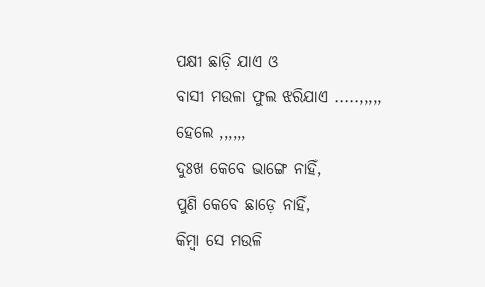ପକ୍ଷୀ ଛାଡ଼ି ଯାଏ ଓ
ବାସୀ ମଉଳା ଫୁଲ ଝରିଯାଏ .....,,,,,
ହେଲେ ,,,,,,
ଦୁଃଖ କେବେ ଭାଙ୍ଗେ ନାହିଁ,
ପୁଣି କେବେ ଛାଡ଼େ ନାହିଁ,
କିମ୍ବା ସେ ମଉଳି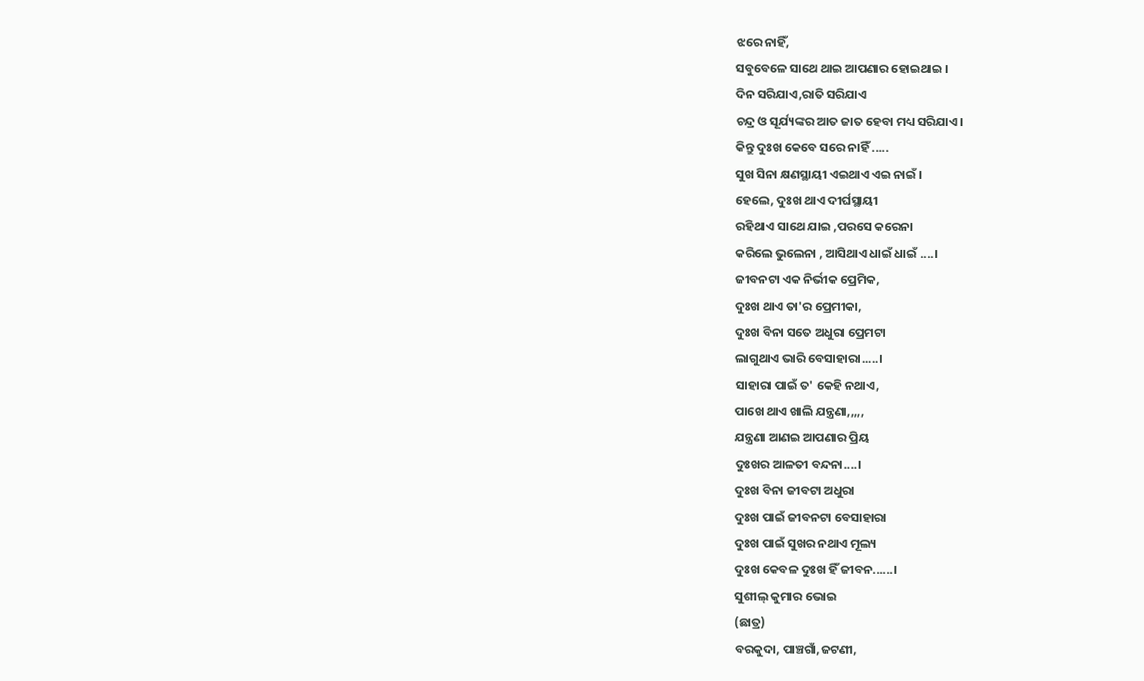ଝରେ ନାହିଁ,
ସବୁବେଳେ ସାଥେ ଥାଇ ଆପଣାର ହୋଇଥାଇ ।
ଦିନ ସରିଯାଏ,ରାତି ସରିଯାଏ
ଚନ୍ଦ୍ର ଓ ସୂର୍ଯ୍ୟଙ୍କର ଆତ ଜାତ ହେବା ମଧ୍ୟ ସରିଯାଏ।
କିନ୍ତୁ ଦୁଃଖ କେବେ ସରେ ନାହିଁ .....
ସୁଖ ସିନା କ୍ଷଣସ୍ଥାୟୀ ଏଇଥାଏ ଏଇ ନାଇଁ ।
ହେଲେ, ଦୁଃଖ ଥାଏ ଦୀର୍ଘସ୍ଥାୟୀ
ରହିଥାଏ ସାଥେ ଯାଇ ,ପରସେ କରେନା
କରିଲେ ଭୁଲେନା , ଆସିଥାଏ ଧାଇଁ ଧାଇଁ ....।
ଜୀବନଟା ଏକ ନିର୍ଭୀକ ପ୍ରେମିକ,
ଦୁଃଖ ଥାଏ ତା'ର ପ୍ରେମୀକା,
ଦୁଃଖ ବିନା ସତେ ଅଧୁରା ପ୍ରେମଟା
ଲାଗୁଥାଏ ଭାରି ବେସାହାରା.....।
ସାହାରା ପାଇଁ ତ' କେହି ନଥାଏ,
ପାଖେ ଥାଏ ଖାଲି ଯନ୍ତ୍ରଣା,,,,,
ଯନ୍ତ୍ରଣା ଆଣଇ ଆପଣାର ପ୍ରିୟ
ଦୁଃଖର ଆଳତୀ ବନ୍ଦନା....।
ଦୁଃଖ ବିନା ଜୀବଟା ଅଧୁରା
ଦୁଃଖ ପାଇଁ ଜୀବନଟା ବେସାହାରା
ଦୁଃଖ ପାଇଁ ସୁଖର ନଥାଏ ମୂଲ୍ୟ
ଦୁଃଖ କେବଳ ଦୁଃଖ ହିଁ ଜୀବନ......।
ସୁଶୀଲ୍ କୁମାର ଭୋଇ
(ଛାତ୍ର)
ବରକୁଦା, ପାଞ୍ଚଗାଁ,ଜଟଣୀ,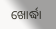ଖୋର୍ଦ୍ଧା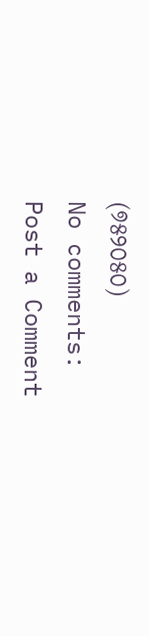(୭୫୨୦୫୦)
No comments:
Post a Comment